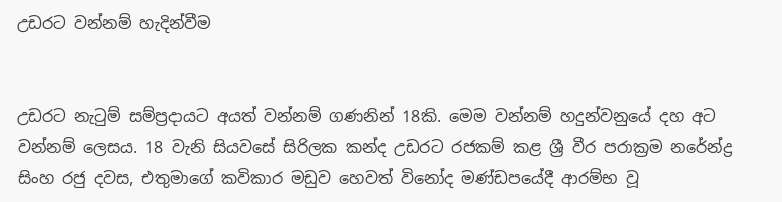උඩරට වන්නම් හැදින්වීම


උඩරට නැටුම් සම්ප්‍රදායට අයත් වන්නම් ගණනින් 18කි. මෙම වන්නම් හදුන්වනුයේ දහ අට වන්නම් ලෙසය. 18 වැනි සියවසේ සිරිලක කන්ද උඩරට රජකම් කළ ශ්‍රී වීර පරාක්‍රම නරේන්ද්‍ර සිංහ රජු දවස, එතුමාගේ කවිකාර මඩුව හෙවත් විනෝද මණ්‌ඩපයේදී ආරම්භ වූ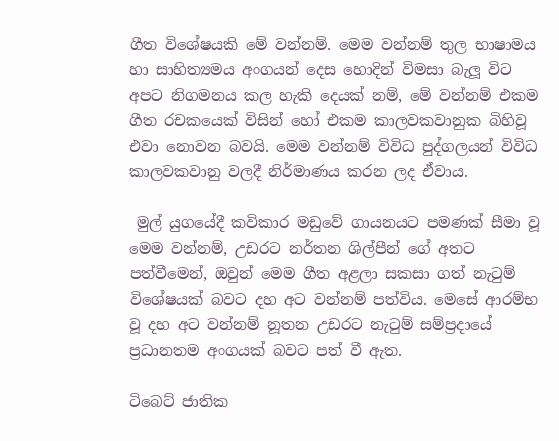ගීත විශේෂයකි මේ වන්නම්. මෙම වන්නම් තුල භාෂාමය හා සාහිත්‍යමය අංගයන් දෙස හොදින් විමසා බැලූ විට අපට නිගමනය කල හැකි දෙයක්‌ නම්, මේ වන්නම් එකම ගීත රචකයෙක්‌ විසින් හෝ එකම කාලවකවානුක බිහිවූ එවා නොවන බවයි. මෙම වන්නම් විවිධ පුද්ගලයන් විවිධ කාලවකවානු වලදී නිර්මාණය කරන ලද ඒවාය.

 මුල් යුගයේදී කවිකාර මඩුවේ ගායනයට පමණක්‌ සීමා වූ මෙම වන්නම්, උඩරට නර්තන ශිල්පීන් ගේ අතට පත්වීමෙන්, ඔවුන් මෙම ගීත අළලා සකසා ගත් නැටුම් විශේෂයක්‌ බවට දහ අට වන්නම් පත්විය. මෙසේ ආරම්භ වූ දහ අට වන්නම් නූතන උඩරට නැටුම් සම්ප්‍රදායේ ප්‍රධානතම අංගයක්‌ බවට පත් වී ඇත.

ටිබෙට්‌ ජාතික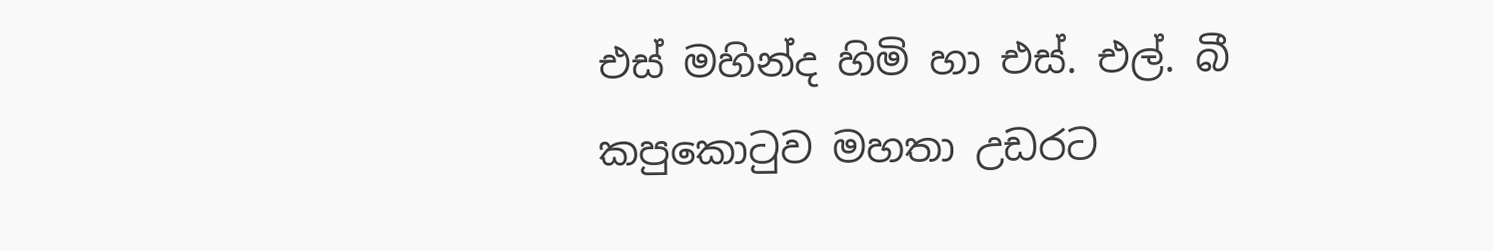එස්‌ මහින්ද හිමි හා එස්‌. එල්. බී කපුකොටුව මහතා උඩරට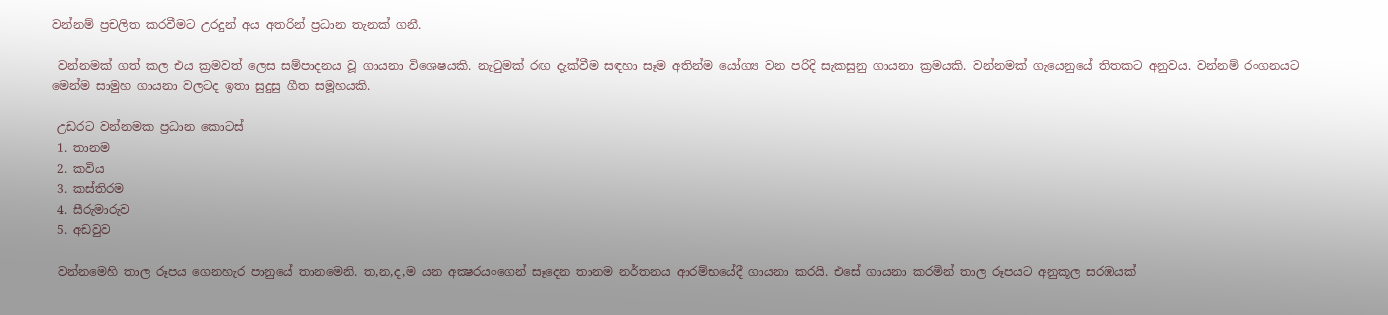වන්නම් ප්‍රචලිත කරවීමට උරදුන් අය අතරින් ප්‍රධාන තැනක්‌ ගනී.

 වන්නමක්‌ ගත් කල එය ක්‍රමවත් ලෙස සම්පාදනය වූ ගායනා විශෙෂයකි. නැටුමක්‌ රඟ දැක්‌වීම සඳහා සෑම අතින්ම යෝග්‍ය වන පරිදි සැකසුනු ගායනා ක්‍රමයකි. වන්නමක්‌ ගැයෙනුයේ තිතකට අනුවය. වන්නම් රංගනයට මෙන්ම සාමුහ ගායනා වලටද ඉතා සුදුසු ගීත සමූහයකි.

 උඩරට වන්නමක ප්‍රධාන කොටස්‌
 1. තානම
 2. කවිය
 3. කස්‌තිරම
 4. සීරුමාරුව
 5. අඩවුව

 වන්නමෙහි තාල රූපය ගෙනහැර පානුයේ තානමෙනි. ත,න,ද,ම යන අක්‍ෂරයංගෙන් සෑදෙන තානම නර්තනය ආරම්භයේදී ගායනා කරයි. එසේ ගායනා කරමින් තාල රූපයට අනුකූල සරඹයක්‌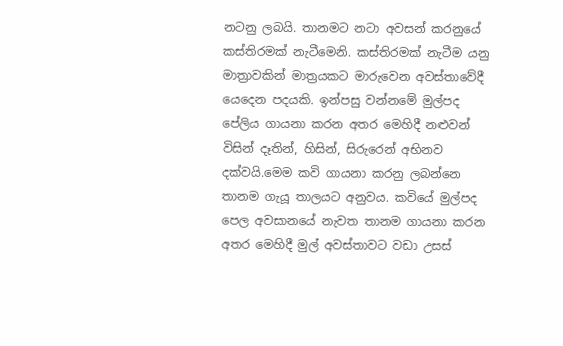නටනු ලබයි. තානමට නටා අවසන් කරනුයේ කස්‌තිරමක්‌ නැටීමෙනි. කස්‌තිරමක්‌ නැටීම යනු මාත්‍රාවකින් මාත්‍රයකට මාරුවෙන අවස්‌තාවේදී යෙදෙන පදයකි. ඉන්පසු වන්නමේ මුල්පද පේලිය ගායනා කරන අතර මෙහිදී නළුවන් විසින් දෑතින්, හිසින්, සිරුරෙන් අභිනව දක්‌වයි.මෙම කවි ගායනා කරනු ලබන්නෙ තානම ගැයූ තාලයට අනුවය. කවියේ මුල්පද පෙල අවසානයේ නැවත තානම ගායනා කරන අතර මෙහිදී මුල් අවස්‌තාවට වඩා උසස්‌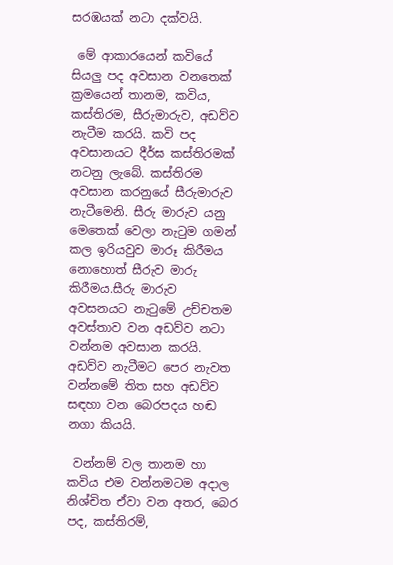සරඹයක්‌ නටා දක්‌වයි.

 මේ ආකාරයෙන් කවියේ සියලු පද අවසාන වනතෙක්‌ ක්‍රමයෙන් තානම, කවිය, කස්‌තිරම, සීරුමාරුව, අඩව්ව නැටීම කරයි. කවි පද අවසානයට දීර්ඝ කස්‌තිරමක්‌ නටනු ලැබේ. කස්‌තිරම අවසාන කරනුයේ සීරුමාරුව නැටීමෙනි. සීරු මාරුව යනු මෙතෙක්‌ වෙලා නැටුම ගමන් කල ඉරියවුව මාරූ කිරීමය නොහොත් සීරුව මාරු කිරීමය.සීරු මාරුව අවසනයට නැටුමේ උච්චතම අවස්‌තාව වන අඩව්ව නටා වන්නම අවසාන කරයි. අඩව්ව නැටීමට පෙර නැවත වන්නමේ තිත සහ අඩව්ව සඳහා වන බෙරපදය හඬ නගා කියයි.

 වන්නම් වල තානම හා කවිය එම වන්නමටම අදාල නිශ්චිත ඒවා වන අතර, බෙර පද, කස්‌තිරම්,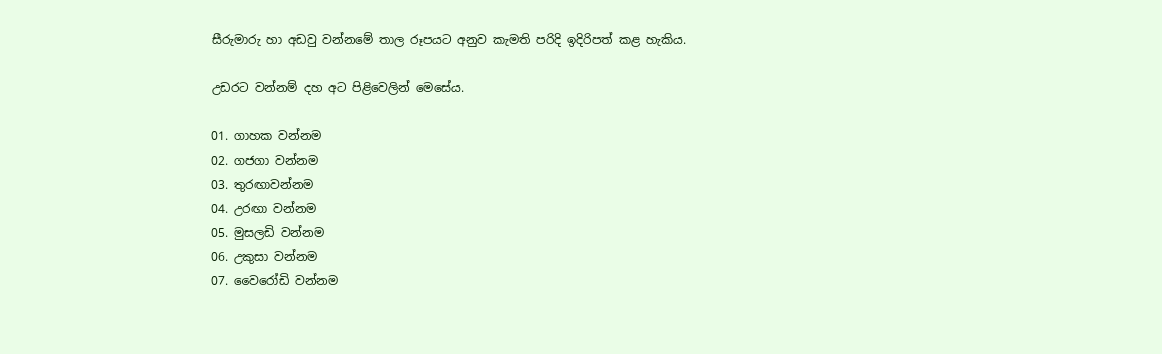සීරුමාරු හා අඩවු වන්නමේ තාල රූපයට අනුව කැමති පරිදි ඉදිරිපත් කළ හැකිය.

උඩරට වන්නම් දහ අට පිළිවෙලින් මෙසේය.

01. ගාහක වන්නම
02. ගජගා වන්නම
03. තුරඟාවන්නම
04. උරඟා වන්නම
05. මුසලඩි වන්නම
06. උකුසා වන්නම
07. වෛරෝඩි වන්නම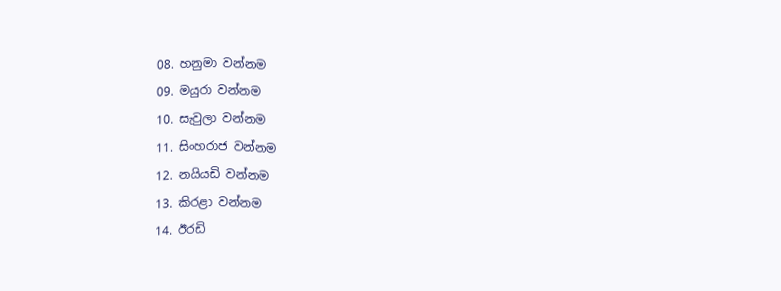08. හනුමා වන්නම
09. මයුරා වන්නම
10. සැවුලා වන්නම
11. සිංහරාජ වන්නම
12. නයියඩි වන්නම
13. කිරළා වන්නම
14. ඊරඩි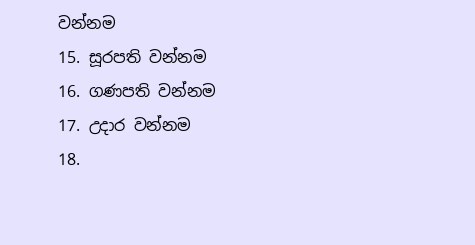වන්නම
15. සූරපති වන්නම
16. ගණපති වන්නම
17. උදාර වන්නම
18.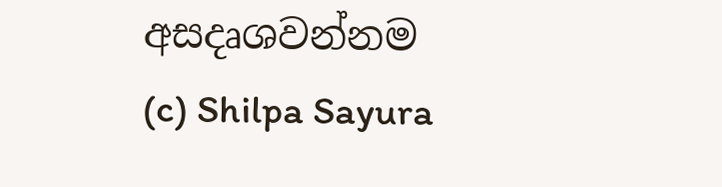අසදෘශවන්නම
(c) Shilpa Sayura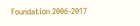Foundation 2006-2017